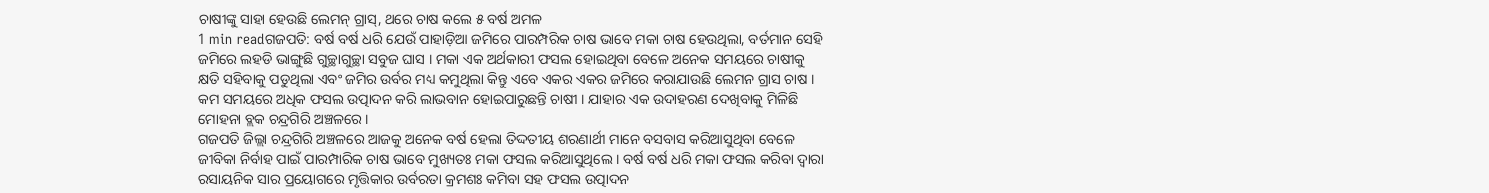ଚାଷୀଙ୍କୁ ସାହା ହେଉଛି ଲେମନ୍ ଗ୍ରାସ୍, ଥରେ ଚାଷ କଲେ ୫ ବର୍ଷ ଅମଳ
1 min readଗଜପତି: ବର୍ଷ ବର୍ଷ ଧରି ଯେଉଁ ପାହାଡ଼ିଆ ଜମିରେ ପାରମ୍ପରିକ ଚାଷ ଭାବେ ମକା ଚାଷ ହେଉଥିଲା, ବର୍ତମାନ ସେହି ଜମିରେ ଲହଡି ଭାଙ୍ଗୁଛି ଗୁଚ୍ଛାଗୁଚ୍ଛା ସବୁଜ ଘାସ । ମକା ଏକ ଅର୍ଥକାରୀ ଫସଲ ହୋଇଥିବା ବେଳେ ଅନେକ ସମୟରେ ଚାଷୀକୁ କ୍ଷତି ସହିବାକୁ ପଡୁଥିଲା ଏବଂ ଜମିର ଉର୍ବର ମଧ୍ୟ କମୁଥିଲା କିନ୍ତୁ ଏବେ ଏକର ଏକର ଜମିରେ କରାଯାଉଛି ଲେମନ ଗ୍ରାସ ଚାଷ । କମ ସମୟରେ ଅଧିକ ଫସଲ ଉତ୍ପାଦନ କରି ଲାଭବାନ ହୋଇପାରୁଛନ୍ତି ଚାଷୀ । ଯାହାର ଏକ ଉଦାହରଣ ଦେଖିବାକୁ ମିଳିଛି ମୋହନା ବ୍ଲକ ଚନ୍ଦ୍ରଗିରି ଅଞ୍ଚଳରେ ।
ଗଜପତି ଜିଲ୍ଲା ଚନ୍ଦ୍ରଗିରି ଅଞ୍ଚଳରେ ଆଜକୁ ଅନେକ ବର୍ଷ ହେଲା ତିଦ୍ଦତୀୟ ଶରଣାର୍ଥୀ ମାନେ ବସବାସ କରିଆସୁଥିବା ବେଳେ ଜୀବିକା ନିର୍ବାହ ପାଇଁ ପାରମ୍ପାରିକ ଚାଷ ଭାବେ ମୁଖ୍ୟତଃ ମକା ଫସଲ କରିଆସୁଥିଲେ । ବର୍ଷ ବର୍ଷ ଧରି ମକା ଫସଲ କରିବା ଦ୍ୱାରା ରସାୟନିକ ସାର ପ୍ରୟୋଗରେ ମୃତ୍ତିକାର ଉର୍ବରତା କ୍ରମଶଃ କମିବା ସହ ଫସଲ ଉତ୍ପାଦନ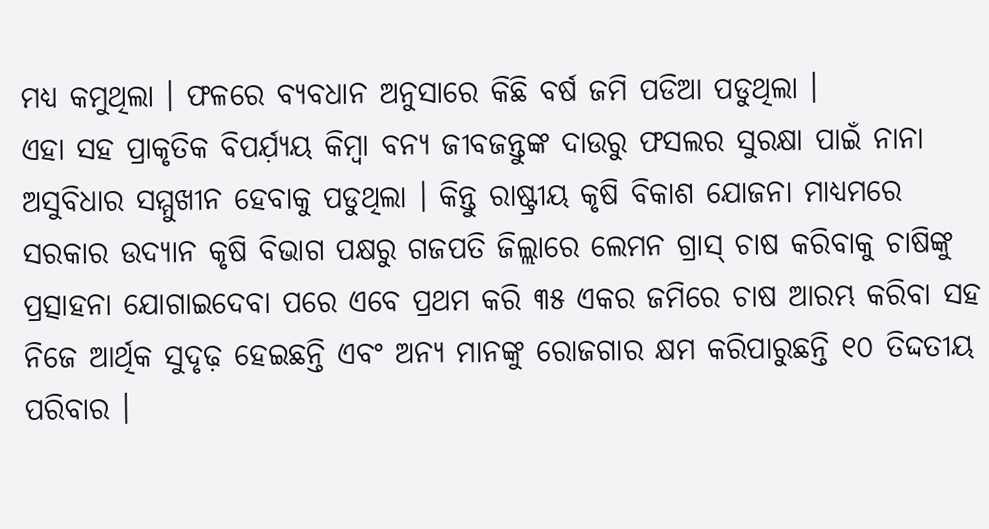ମଧ୍ୟ କମୁଥିଲା । ଫଳରେ ବ୍ୟବଧାନ ଅନୁସାରେ କିଛି ବର୍ଷ ଜମି ପଡିଆ ପଡୁଥିଲା ।
ଏହା ସହ ପ୍ରାକୃତିକ ବିପର୍ଯ଼୍ୟୟ କିମ୍ବା ବନ୍ୟ ଜୀବଜନ୍ତୁଙ୍କ ଦାଉରୁ ଫସଲର ସୁରକ୍ଷା ପାଇଁ ନାନା ଅସୁବିଧାର ସମ୍ମୁଖୀନ ହେବାକୁ ପଡୁଥିଲା । କିନ୍ତୁ ରାଷ୍ଟ୍ରୀୟ କୃଷି ବିକାଶ ଯୋଜନା ମାଧ୍ୟମରେ ସରକାର ଉଦ୍ୟାନ କୃଷି ବିଭାଗ ପକ୍ଷରୁ ଗଜପତି ଜିଲ୍ଲାରେ ଲେମନ ଗ୍ରାସ୍ ଚାଷ କରିବାକୁ ଚାଷିଙ୍କୁ ପ୍ରତ୍ସାହନା ଯୋଗାଇଦେବା ପରେ ଏବେ ପ୍ରଥମ କରି ୩୫ ଏକର ଜମିରେ ଚାଷ ଆରମ୍ଭ କରିବା ସହ ନିଜେ ଆର୍ଥିକ ସୁଦୃଢ଼ ହେଇଛନ୍ତି ଏବଂ ଅନ୍ୟ ମାନଙ୍କୁ ରୋଜଗାର କ୍ଷମ କରିପାରୁଛନ୍ତି ୧୦ ତିଦ୍ଦତୀୟ ପରିବାର ।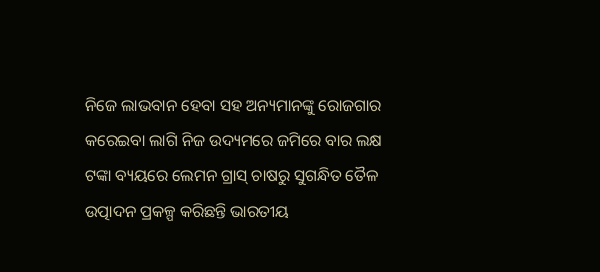ନିଜେ ଲାଭବାନ ହେବା ସହ ଅନ୍ୟମାନଙ୍କୁ ରୋଜଗାର କରେଇବା ଲାଗି ନିଜ ଉଦ୍ୟମରେ ଜମିରେ ବାର ଲକ୍ଷ ଟଙ୍କା ବ୍ୟୟରେ ଲେମନ ଗ୍ରାସ୍ ଚାଷରୁ ସୁଗନ୍ଧିତ ତୈଳ ଉତ୍ପାଦନ ପ୍ରକଳ୍ପ କରିଛନ୍ତି ଭାରତୀୟ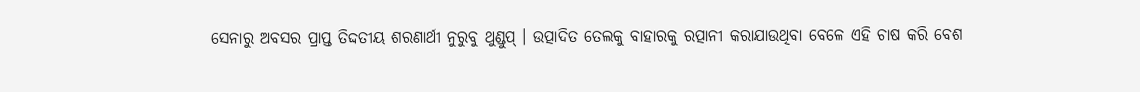ସେନାରୁ ଅବସର ପ୍ରାପ୍ତ ତିଦ୍ଦତୀୟ ଶରଣାର୍ଥୀ ନୁରୁବୁ ଥୁଣ୍ଡୁପ୍ । ଉତ୍ପାଦିତ ତେଲକୁ ବାହାରକୁ ରତ୍ପାନୀ କରାଯାଉଥିବା ବେଳେ ଏହି ଚାଷ କରି ବେଶ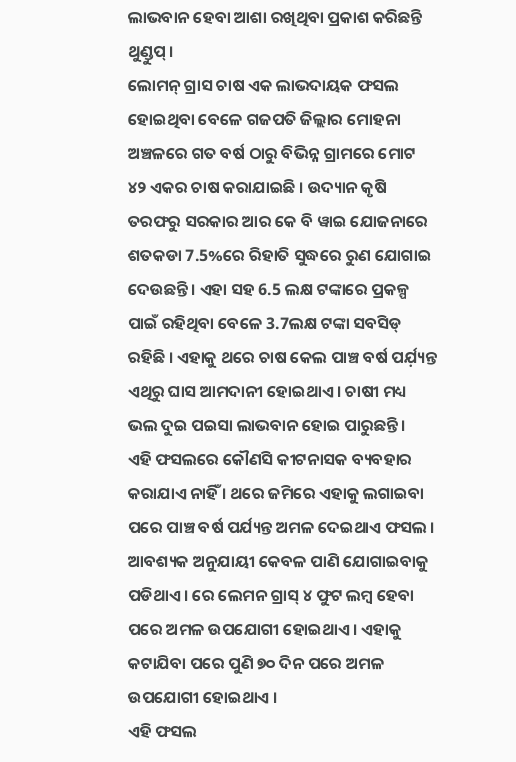ଲାଭବାନ ହେବା ଆଶା ରଖିଥିବା ପ୍ରକାଶ କରିଛନ୍ତି ଥୁଣ୍ଡୁପ୍ ।
ଲୋମନ୍ ଗ୍ରାସ ଚାଷ ଏକ ଲାଭଦାୟକ ଫସଲ ହୋଇଥିବା ବେଳେ ଗଜପତି ଜିଲ୍ଲାର ମୋହନା ଅଞ୍ଚଳରେ ଗତ ବର୍ଷ ଠାରୁ ବିଭିନ୍ନ ଗ୍ରାମରେ ମୋଟ ୪୨ ଏକର ଚାଷ କରାଯାଇଛି । ଉଦ୍ୟାନ କୃଷି ତରଫରୁ ସରକାର ଆର କେ ବି ୱାଇ ଯୋଜନାରେ ଶତକଡା 7.5%ରେ ରିହାତି ସୁଦ୍ଧରେ ରୁଣ ଯୋଗାଇ ଦେଉଛନ୍ତି । ଏହା ସହ 6.5 ଲକ୍ଷ ଟଙ୍କାରେ ପ୍ରକଳ୍ପ ପାଇଁ ରହିଥିବା ବେଳେ 3.7ଲକ୍ଷ ଟଙ୍କା ସବସିଡ୍ ରହିଛି । ଏହାକୁ ଥରେ ଚାଷ କେଲ ପାଞ୍ଚ ବର୍ଷ ପର୍ଯ଼୍ୟନ୍ତ ଏଥିରୁ ଘାସ ଆମଦାନୀ ହୋଇଥାଏ । ଚାଷୀ ମଧ୍ୟ ଭଲ ଦୁଇ ପଇସା ଲାଭବାନ ହୋଇ ପାରୁଛନ୍ତି ।
ଏହି ଫସଲରେ କୌଣସି କୀଟନାସକ ବ୍ୟବହାର କରାଯାଏ ନାହିଁ । ଥରେ ଜମିରେ ଏହାକୁ ଲଗାଇବା ପରେ ପାଞ୍ଚ ବର୍ଷ ପର୍ଯ୍ୟନ୍ତ ଅମଳ ଦେଇଥାଏ ଫସଲ । ଆବଶ୍ୟକ ଅନୁଯାୟୀ କେବଳ ପାଣି ଯୋଗାଇବାକୁ ପଡିଥାଏ । ରେ ଲେମନ ଗ୍ରାସ୍ ୪ ଫୁଟ ଲମ୍ବ ହେବା ପରେ ଅମଳ ଉପଯୋଗୀ ହୋଇଥାଏ । ଏହାକୁ କଟାଯିବା ପରେ ପୁଣି ୭୦ ଦିନ ପରେ ଅମଳ ଉପଯୋଗୀ ହୋଇଥାଏ ।
ଏହି ଫସଲ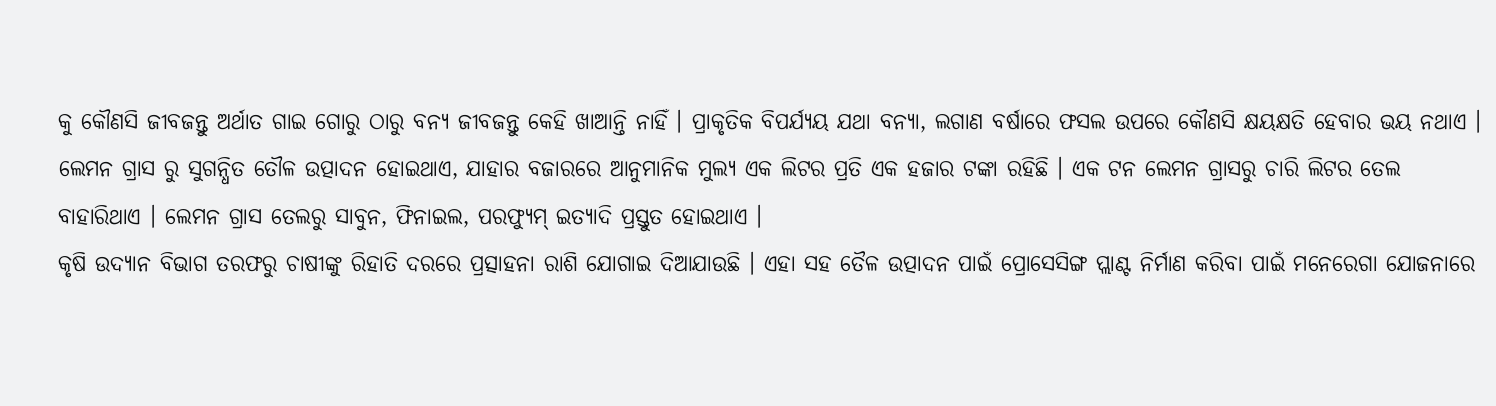କୁ କୌଣସି ଜୀବଜନ୍ତୁ ଅର୍ଥାତ ଗାଇ ଗୋରୁ ଠାରୁ ବନ୍ୟ ଜୀବଜନ୍ତୁ କେହି ଖାଆନ୍ତି ନାହିଁ । ପ୍ରାକୃତିକ ବିପର୍ଯ୍ୟୟ ଯଥା ବନ୍ୟା, ଲଗାଣ ବର୍ଷାରେ ଫସଲ ଉପରେ କୌଣସି କ୍ଷୟକ୍ଷତି ହେବାର ଭୟ ନଥାଏ । ଲେମନ ଗ୍ରାସ ରୁ ସୁଗନ୍ଧିତ ତୌଳ ଉତ୍ପାଦନ ହୋଇଥାଏ, ଯାହାର ବଜାରରେ ଆନୁମାନିକ ମୁଲ୍ୟ ଏକ ଲିଟର ପ୍ରତି ଏକ ହଜାର ଟଙ୍କା ରହିଛି । ଏକ ଟନ ଲେମନ ଗ୍ରାସରୁ ଚାରି ଲିଟର ତେଲ ବାହାରିଥାଏ । ଲେମନ ଗ୍ରାସ ତେଲରୁ ସାବୁନ, ଫିନାଇଲ, ପରଫ୍ୟୁମ୍ ଇତ୍ୟାଦି ପ୍ରସ୍ତୁତ ହୋଇଥାଏ ।
କୃଷି ଉଦ୍ୟାନ ବିଭାଗ ତରଫରୁ ଚାଷୀଙ୍କୁ ରିହାତି ଦରରେ ପ୍ରତ୍ସାହନା ରାଶି ଯୋଗାଇ ଦିଆଯାଉଛି । ଏହା ସହ ତୈଳ ଉତ୍ପାଦନ ପାଇଁ ପ୍ରୋସେସିଙ୍ଗ ପ୍ଲାଣ୍ଟ ନିର୍ମାଣ କରିବା ପାଇଁ ମନେରେଗା ଯୋଜନାରେ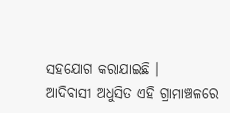ସହଯୋଗ କରାଯାଇଛି ।
ଆଦିବାସୀ ଅଧୁସିତ ଏହି ଗ୍ରାମାଞ୍ଚଳରେ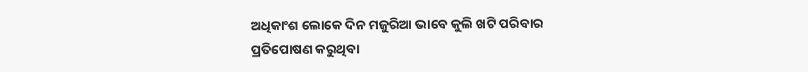ଅଧିକାଂଶ ଲୋକେ ଦିନ ମଜୁରିଆ ଭାବେ କୁଲି ଖଟି ପରିବାର ପ୍ରତିପୋଷଣ କରୁଥିବା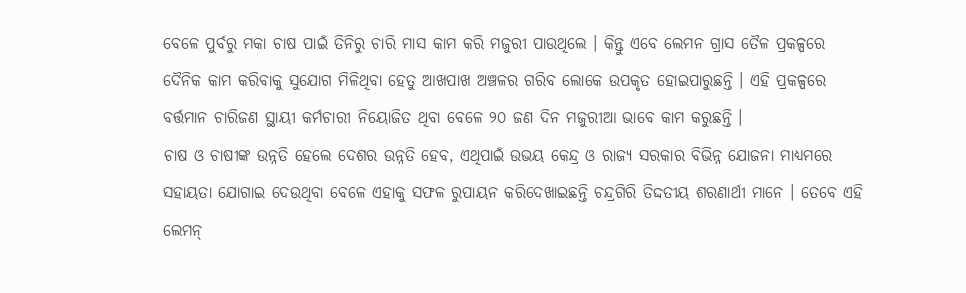ବେଳେ ପୁର୍ବରୁ ମକା ଚାଷ ପାଇଁ ତିନିରୁ ଚାରି ମାସ କାମ କରି ମଜୁରୀ ପାଉଥିଲେ । କିନ୍ତୁ ଏବେ ଲେମନ ଗ୍ରାସ ତୈଳ ପ୍ରକଳ୍ପରେ ଦୈନିକ କାମ କରିବାକୁ ସୁଯୋଗ ମିଳିଥିବା ହେତୁ ଆଖପାଖ ଅଞ୍ଚଳର ଗରିବ ଲୋକେ ଉପକୃତ ହୋଇପାରୁଛନ୍ତି । ଏହି ପ୍ରକଳ୍ପରେ ବର୍ତ୍ତମାନ ଚାରିଜଣ ସ୍ଥାୟୀ କର୍ମଚାରୀ ନିୟୋଜିତ ଥିବା ବେଳେ ୨୦ ଜଣ ଦିନ ମଜୁରୀଆ ଭାବେ କାମ କରୁଛନ୍ତି ।
ଚାଷ ଓ ଚାଷୀଙ୍କ ଉନ୍ନତି ହେଲେ ଦେଶର ଉନ୍ନତି ହେବ, ଏଥିପାଇଁ ଉଭୟ କେନ୍ଦ୍ର ଓ ରାଜ୍ୟ ସରକାର ବିଭିନ୍ନ ଯୋଜନା ମାଧ୍ୟମରେ ସହାୟତା ଯୋଗାଇ ଦେଉଥିବା ବେଳେ ଏହାକୁ ସଫଳ ରୁପାୟନ କରିଦେଖାଇଛନ୍ତି ଚନ୍ଦ୍ରଗିରି ତିଦ୍ଦତୀୟ ଶରଣାର୍ଥୀ ମାନେ । ତେବେ ଏହି ଲେମନ୍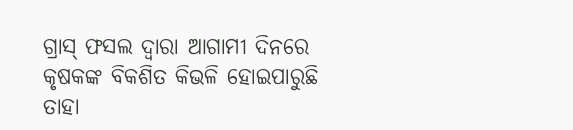ଗ୍ରାସ୍ ଫସଲ ଦ୍ୱାରା ଆଗାମୀ ଦିନରେ କୃଷକଙ୍କ ବିକଶିତ କିଭଳି ହୋଇପାରୁଛି ତାହା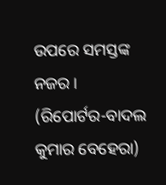ଉପରେ ସମସ୍ତଙ୍କ ନଜର ।
(ରିପୋର୍ଟର-ବାଦଲ କୁମାର ବେହେରା)